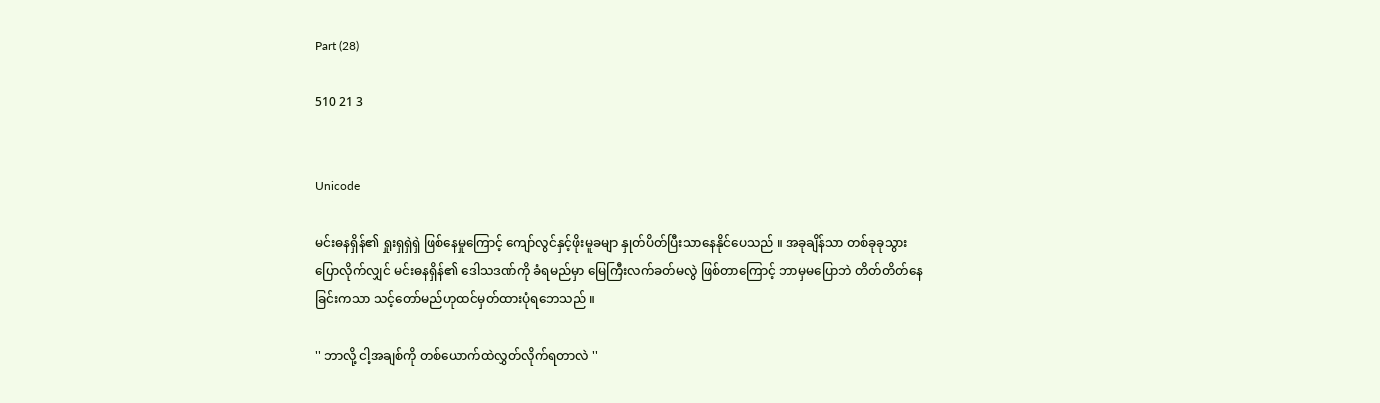Part (28)

510 21 3


Unicode

မင်းဓနရှိန်၏ ရှုးရှရှဲရှဲ ဖြစ်နေမှုကြောင့် ကျော်လွင်နှင့်ဖိုးမူခမျာ နှုတ်ပိတ်ပြီးသာနေနိုင်ပေသည် ။ အခုချိန်သာ တစ်ခုခုသွားပြောလိုက်လျှင် မင်းဓနရှိန်၏ ဒေါသဒဏ်ကို ခံရမည်မှာ မြေကြီးလက်ခတ်မလွဲ ဖြစ်တာကြောင့် ဘာမှမပြောဘဲ တိတ်တိတ်နေခြင်းကသာ သင့်တော်မည်ဟုထင်မှတ်ထားပုံရဘေသည် ။

'' ဘာလို့ ငါ့အချစ်ကို တစ်ယောက်ထဲလွှတ်လိုက်ရတာလဲ ''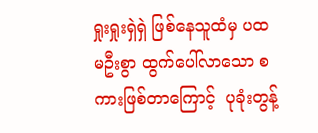ရှုးရှုးရှဲရှဲ ဖြစ်နေသူထံမှ ပထမဦးစွာ ထွက်ပေါ်လာသော စကားဖြစ်တာကြောင့်  ပုခုံးတွန့်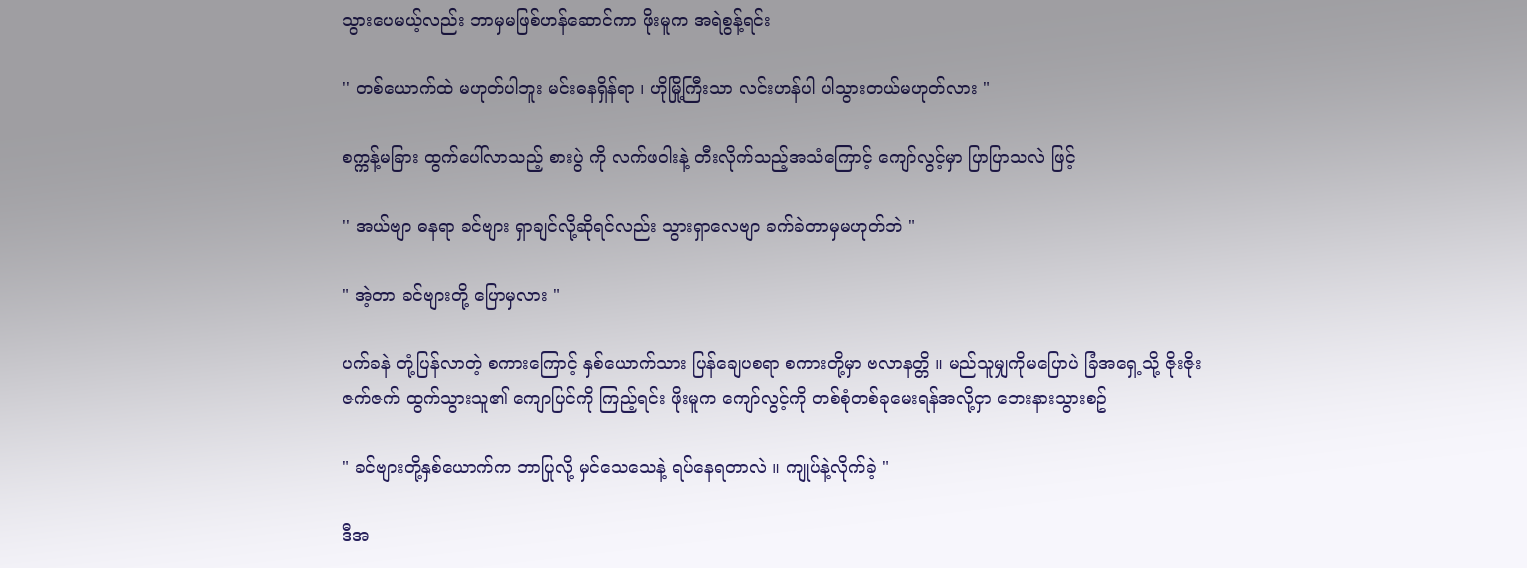သွားပေမယ့်လည်း ဘာမှမဖြစ်ဟန်ဆောင်ကာ ဖိုးမူက အရဲစွန့်ရင်း

'' တစ်ယောက်ထဲ မဟုတ်ပါဘူး မင်းဓနရှိန်ရာ ၊ ဟိုမြို့ကြီးသာ လင်းဟန်ပါ ပါသွားတယ်မဟုတ်လား "

စက္ကန့်မခြား ထွက်ပေါ်လာသည့် စားပွဲ ကို လက်ဖဝါးနဲ့ တီးလိုက်သည့်အသံကြောင့် ကျော်လွင့်မှာ ပြာပြာသလဲ ဖြင့်

'' အယ်ဗျာ ဓနရာ ခင်ဗျား ရှာချင်လို့ဆိုရင်လည်း သွားရှာလေဗျာ ခက်ခဲတာမှမဟုတ်ဘဲ "

" အဲ့တာ ခင်ဗျားတို့ ပြောမှလား "

ပက်ခနဲ တုံ့ပြန်လာတဲ့ စကားကြောင့် နှစ်ယောက်သား ပြန်ချေပစရာ စကားတို့မှာ ဗလာနတ္တိ ။ မည်သူမျှကိုမပြောပဲ ခြံအရှေ့သို့ ဇိုးဇိုးဇက်ဇက် ထွက်သွားသူ၏ ကျောပြင်ကို ကြည့်ရင်း ဖိုးမူက ကျော်လွင့်ကို တစ်စုံတစ်ခုမေးရန်အလို့ငှာ ဘေးနားသွားစဥ်

" ခင်ဗျားတို့နှစ်ယောက်က ဘာပြုလို့ မှင်သေသေနဲ့ ရပ်နေရတာလဲ ။ ကျုပ်နဲ့လိုက်ခဲ့ "

ဒီအ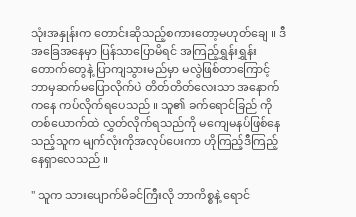သုံးအနှုန်းက တောင်းဆိုသည့်စကားတော့မဟုတ်ချေ ။ ဒီအခြေအနေမှာ ပြန်သာပြောမိရင် အကြည့်ရွှန်းရွှန်းတောက်တွေနဲ့ ပြာကျသွားမည်မှာ မလွဲဖြစ်တာကြောင့် ဘာမှဆက်မပြောလိုက်ပဲ တိတ်တိတ်လေးသာ အနောက်ကနေ ကပ်လိုက်ရပေသည် ။ သူ၏ ခက်ရောင်ခြည် ကို တစ်ယောက်ထဲ လွှတ်လိုက်ရသည်ကို မကျေမနပ်ဖြစ်နေသည့်သူက မျက်လုံးကိုအလုပ်ပေးကာ ဟိုကြည့်ဒီကြည့်နေရှာလေသည် ။

'' သူက သားပျောက်မိခင်ကြီးလို ဘာကိစ္စနဲ့ ရောင်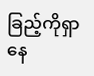ခြည့်ကိုရှာနေ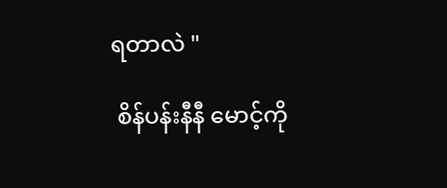ရတာလဲ "

 စိန်ပန်းနီနီ မောင့်ကို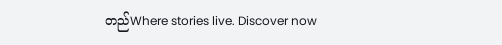တည်Where stories live. Discover now